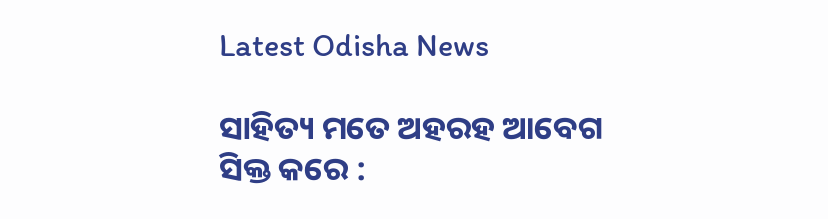Latest Odisha News

ସାହିତ୍ୟ ମତେ ଅହରହ ଆବେଗ ସିକ୍ତ କରେ :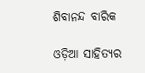ଶିବାନନ୍ଦ ବାରିକ

ଓଡ଼ିଆ ସାହିତ୍ୟର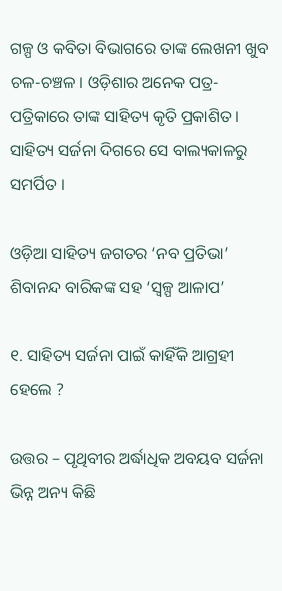ଗଳ୍ପ ଓ କବିତା ବିଭାଗରେ ତାଙ୍କ ଲେଖନୀ ଖୁବ ଚଳ-ଚଞ୍ଚଳ । ଓଡ଼ିଶାର ଅନେକ ପତ୍ର-ପତ୍ରିକାରେ ତାଙ୍କ ସାହିତ୍ୟ କୃତି ପ୍ରକାଶିତ । ସାହିତ୍ୟ ସର୍ଜନା ଦିଗରେ ସେ ବାଲ୍ୟକାଳରୁ ସମର୍ପିତ ।

ଓଡ଼ିଆ ସାହିତ୍ୟ ଜଗତର ‘ନବ ପ୍ରତିଭା’ ଶିବାନନ୍ଦ ବାରିକଙ୍କ ସହ ‘ସ୍ୱଳ୍ପ ଆଳାପ’

୧. ସାହିତ୍ୟ ସର୍ଜନା ପାଇଁ କାହିଁକି ଆଗ୍ରହୀ ହେଲେ ?

ଉତ୍ତର – ପୃଥିବୀର ଅର୍ଦ୍ଧାଧିକ ଅବୟବ ସର୍ଜନା ଭିନ୍ନ ଅନ୍ୟ କିଛି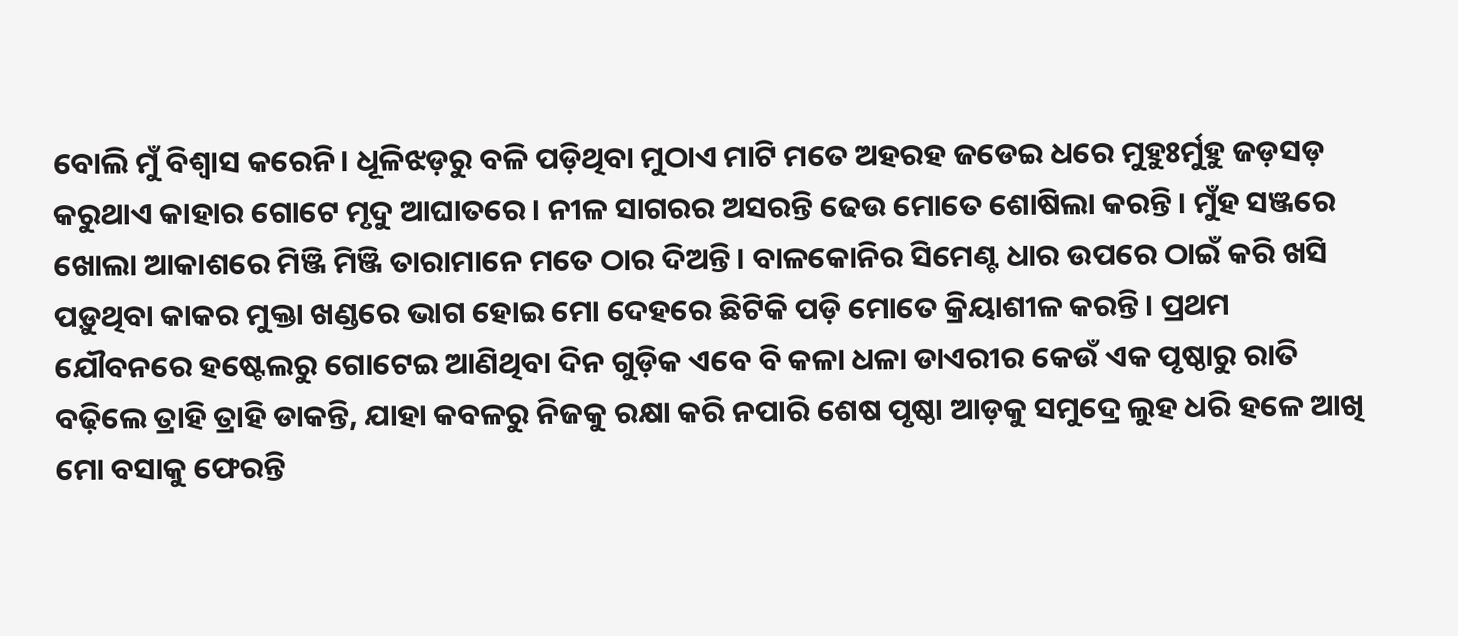ବୋଲି ମୁଁ ବିଶ୍ବାସ କରେନି। ଧୂଳିଝଡ଼ରୁ ବଳି ପଡ଼ିଥିବା ମୁଠାଏ ମାଟି ମତେ ଅହରହ ଜଡେଇ ଧରେ ମୁହୁଃର୍ମୁହୁ ଜଡ଼ସଡ଼ କରୁଥାଏ କାହାର ଗୋଟେ ମୃଦୁ ଆଘାତରେ। ନୀଳ ସାଗରର ଅସରନ୍ତି ଢେଉ ମୋତେ ଶୋଷିଲା କରନ୍ତି। ମୁଁହ ସଞ୍ଜରେ ଖୋଲା ଆକାଶରେ ମିଞ୍ଜି ମିଞ୍ଜି ତାରାମାନେ ମତେ ଠାର ଦିଅନ୍ତି। ବାଳକୋନିର ସିମେଣ୍ଟ ଧାର ଉପରେ ଠାଇଁ କରି ଖସି ପଡ଼ୁଥିବା କାକର ମୁକ୍ତା ଖଣ୍ଡରେ ଭାଗ ହୋଇ ମୋ ଦେହରେ ଛିଟିକି ପଡ଼ି ମୋତେ କ୍ରିୟାଶୀଳ କରନ୍ତି। ପ୍ରଥମ ଯୌବନରେ ହଷ୍ଟେଲରୁ ଗୋଟେଇ ଆଣିଥିବା ଦିନ ଗୁଡ଼ିକ ଏବେ ବି କଳା ଧଳା ଡାଏରୀର କେଉଁ ଏକ ପୃଷ୍ଠାରୁ ରାତି ବଢ଼ିଲେ ତ୍ରାହି ତ୍ରାହି ଡାକନ୍ତି, ଯାହା କବଳରୁ ନିଜକୁ ରକ୍ଷା କରି ନପାରି ଶେଷ ପୃଷ୍ଠା ଆଡ଼କୁ ସମୁଦ୍ରେ ଲୁହ ଧରି ହଳେ ଆଖି ମୋ ବସାକୁ ଫେରନ୍ତି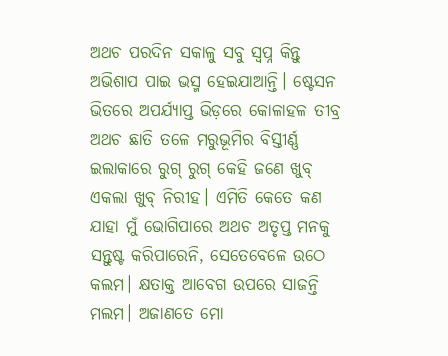ଅଥଚ ପରଦିନ ସକାଳୁ ସବୁ ସ୍ବପ୍ନ କିନ୍ତୁ ଅଭିଶାପ ପାଇ ଭସ୍ମ ହେଇଯାଆନ୍ତି। ଷ୍ଟେସନ ଭିତରେ ଅପର୍ଯ୍ୟାପ୍ତ ଭିଡ଼ରେ କୋଳାହଳ ତୀବ୍ର ଅଥଚ ଛାତି ତଳେ ମରୁଭୂମିର ବିସ୍ତୀର୍ଣ୍ଣ ଇଲାକାରେ ରୁଗ୍ ରୁଗ୍ କେହି ଜଣେ ଖୁବ୍ ଏକଲା ଖୁବ୍ ନିରୀହ। ଏମିତି କେତେ କଣ ଯାହା ମୁଁ ଭୋଗିପାରେ ଅଥଚ ଅତୃପ୍ତ ମନକୁ ସନ୍ତୁଷ୍ଟ କରିପାରେନି, ସେତେବେଳେ ଉଠେ କଲମ। କ୍ଷତାକ୍ତ ଆବେଗ ଉପରେ ସାଜନ୍ତି ମଲମ। ଅଜାଣତେ ମୋ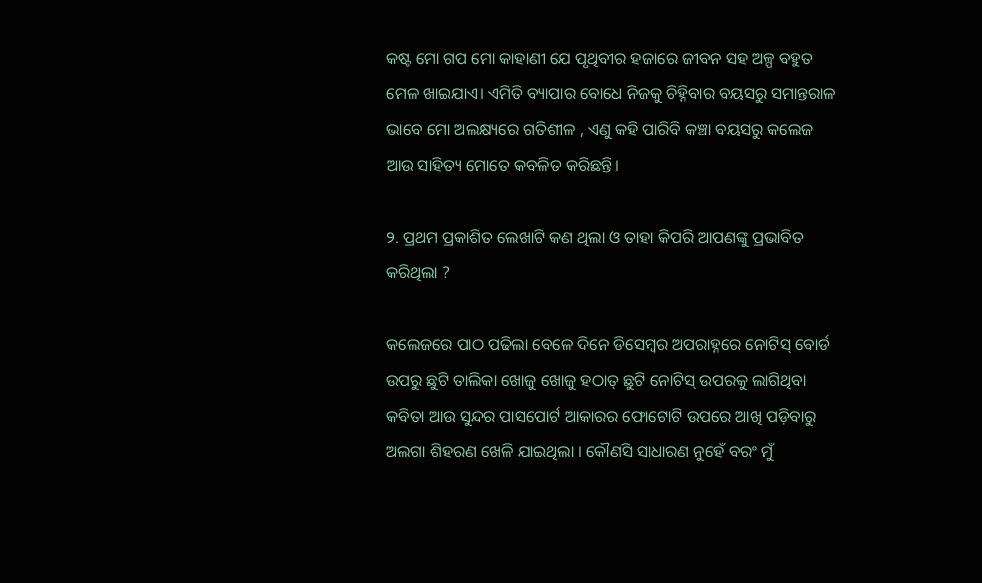କଷ୍ଟ ମୋ ଗପ ମୋ କାହାଣୀ ଯେ ପୃଥିବୀର ହଜାରେ ଜୀବନ ସହ ଅଳ୍ପ ବହୁତ ମେଳ ଖାଇଯାଏ। ଏମିତି ବ୍ୟାପାର ବୋଧେ ନିଜକୁ ଚିହ୍ନିବାର ବୟସରୁ ସମାନ୍ତରାଳ ଭାବେ ମୋ ଅଲକ୍ଷ୍ୟରେ ଗତିଶୀଳ , ଏଣୁ କହି ପାରିବି କଞ୍ଚା ବୟସରୁ କଲେଜ ଆଉ ସାହିତ୍ୟ ମୋତେ କବଳିତ କରିଛନ୍ତି।

୨. ପ୍ରଥମ ପ୍ରକାଶିତ ଲେଖାଟି କଣ ଥିଲା ଓ ତାହା କିପରି ଆପଣଙ୍କୁ ପ୍ରଭାବିତ କରିଥିଲା ?

କଲେଜରେ ପାଠ ପଢିଲା ବେଳେ ଦିନେ ଡିସେମ୍ବର ଅପରାହ୍ନରେ ନୋଟିସ୍ ବୋର୍ଡ ଉପରୁ ଛୁଟି ତାଲିକା ଖୋଜୁ ଖୋଜୁ ହଠାତ୍ ଛୁଟି ନୋଟିସ୍ ଉପରକୁ ଲାଗିଥିବା କବିତା ଆଉ ସୁନ୍ଦର ପାସପୋର୍ଟ ଆକାରର ଫୋଟୋଟି ଉପରେ ଆଖି ପଡ଼ିବାରୁ ଅଲଗା ଶିହରଣ ଖେଳି ଯାଇଥିଲା । କୌଣସି ସାଧାରଣ ନୁହେଁ ବରଂ ମୁଁ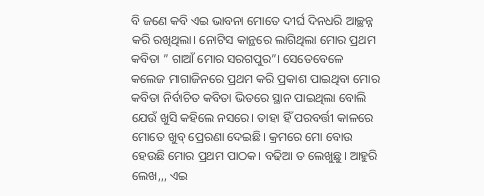ବି ଜଣେ କବି ଏଇ ଭାବନା ମୋତେ ଦୀର୍ଘ ଦିନଧରି ଆଚ୍ଛନ୍ନ କରି ରଖିଥିଲା। ନୋଟିସ କାନ୍ଥରେ ଲାଗିଥିଲା ମୋର ପ୍ରଥମ କବିତା ” ଗାଆଁ ମୋର ସରଗପୁର”। ସେତେବେଳେ କଲେଜ ମାଗାଜିନରେ ପ୍ରଥମ କରି ପ୍ରକାଶ ପାଇଥିବା ମୋର କବିତା ନିର୍ବାଚିତ କବିତା ଭିତରେ ସ୍ଥାନ ପାଇଥିଲା ବୋଲି ଯେଉଁ ଖୁସି କହିଲେ ନସରେ। ତାହା ହିଁ ପରବର୍ତ୍ତୀ କାଳରେ ମୋତେ ଖୁବ୍ ପ୍ରେରଣା ଦେଇଛି। କ୍ରମରେ ମୋ ବୋଉ ହେଉଛି ମୋର ପ୍ରଥମ ପାଠକ। ବଢିଆ ତ ଲେଖୁଛୁ। ଆହୁରି ଲେଖ,,, ଏଇ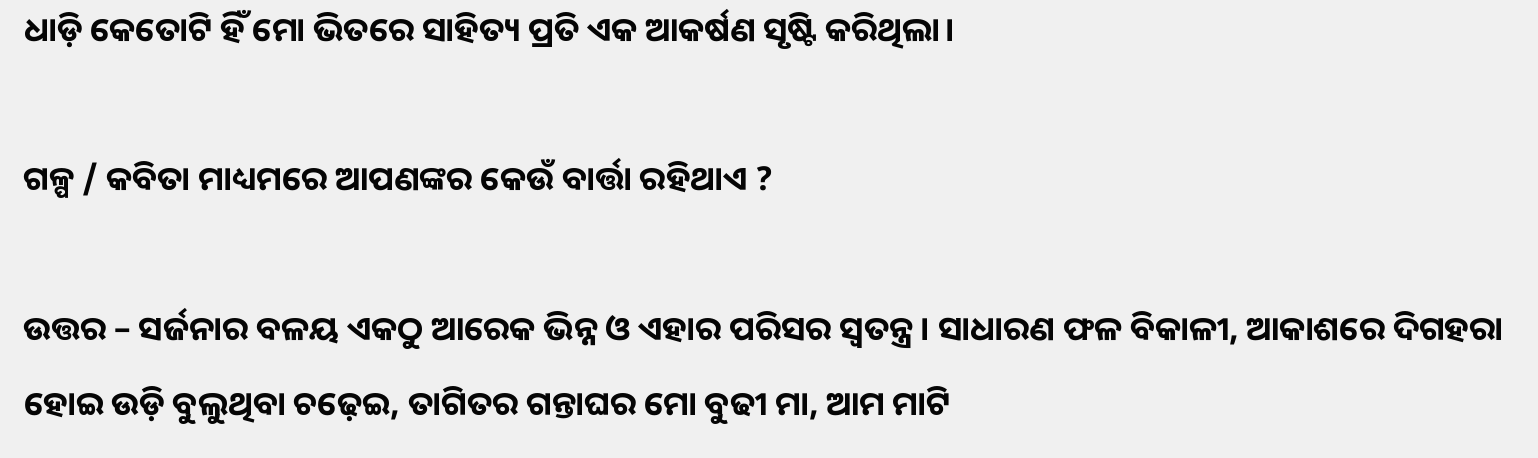ଧାଡ଼ି କେତୋଟି ହିଁ ମୋ ଭିତରେ ସାହିତ୍ୟ ପ୍ରତି ଏକ ଆକର୍ଷଣ ସୃଷ୍ଟି କରିଥିଲା।

ଗଳ୍ପ / କବିତା ମାଧ୍ୟମରେ ଆପଣଙ୍କର କେଉଁ ବାର୍ତ୍ତା ରହିଥାଏ ?

ଉତ୍ତର – ସର୍ଜନାର ବଳୟ ଏକଠୁ ଆରେକ ଭିନ୍ନ ଓ ଏହାର ପରିସର ସ୍ଵତନ୍ତ୍ର। ସାଧାରଣ ଫଳ ବିକାଳୀ, ଆକାଶରେ ଦିଗହରା ହୋଇ ଉଡ଼ି ବୁଲୁଥିବା ଚଢ଼େଇ, ତାଗିତର ଗନ୍ତାଘର ମୋ ବୁଢୀ ମା, ଆମ ମାଟି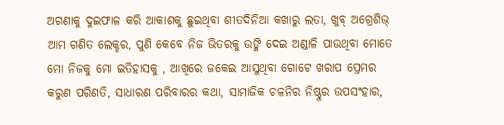ଅଗଣାକୁ ଦୁଇଫାଳ କରି ଆକାଶକୁ ଛୁଇଥିବା ଶୀତଦିନିଆ କଖାରୁ ଲତା, ଖୁବ୍ ଅଗ୍ରେଶିଭ୍ ଆମ ଗଣିତ ଲେକ୍ଚର, ପୁଣି କେବେ ନିଜ ଭିତରକୁ ଉଙ୍କି ଦେଇ ଅଣ୍ଡାଳି ପାଉଥିବା ମୋତେ ମୋ ନିଜକୁ ମୋ ଇତିହାସକୁ , ଆଖିରେ ଜକେଇ ଆସୁଥିବା ଗୋଟେ ଖରାପ ପ୍ରେମର କରୁଣ ପରିଣତି, ସାଧାରଣ ପରିବାରର କଥା, ସାମାଜିକ ଚଳନିର ନିଷ୍ଠୁର ଉପସଂହାର,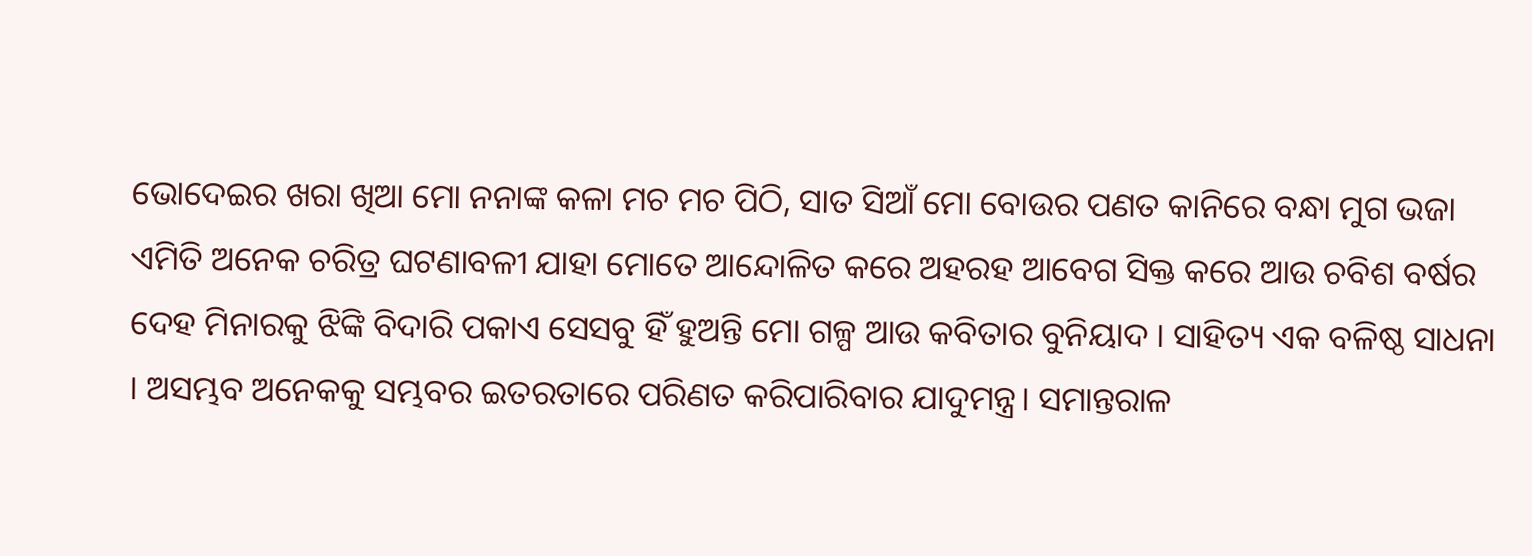ଭୋଦେଇର ଖରା ଖିଆ ମୋ ନନାଙ୍କ କଳା ମଚ ମଚ ପିଠି, ସାତ ସିଆଁ ମୋ ବୋଉର ପଣତ କାନିରେ ବନ୍ଧା ମୁଗ ଭଜା ଏମିତି ଅନେକ ଚରିତ୍ର ଘଟଣାବଳୀ ଯାହା ମୋତେ ଆନ୍ଦୋଳିତ କରେ ଅହରହ ଆବେଗ ସିକ୍ତ କରେ ଆଉ ଚବିଶ ବର୍ଷର ଦେହ ମିନାରକୁ ଝିଙ୍କି ବିଦାରି ପକାଏ ସେସବୁ ହିଁ ହୁଅନ୍ତି ମୋ ଗଳ୍ପ ଆଉ କବିତାର ବୁନିୟାଦ । ସାହିତ୍ୟ ଏକ ବଳିଷ୍ଠ ସାଧନା । ଅସମ୍ଭବ ଅନେକକୁ ସମ୍ଭବର ଇତରତାରେ ପରିଣତ କରିପାରିବାର ଯାଦୁମନ୍ତ୍ର। ସମାନ୍ତରାଳ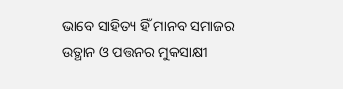ଭାବେ ସାହିତ୍ୟ ହିଁ ମାନବ ସମାଜର ଉତ୍ଥାନ ଓ ପତ୍ତନର ମୁକସାକ୍ଷୀ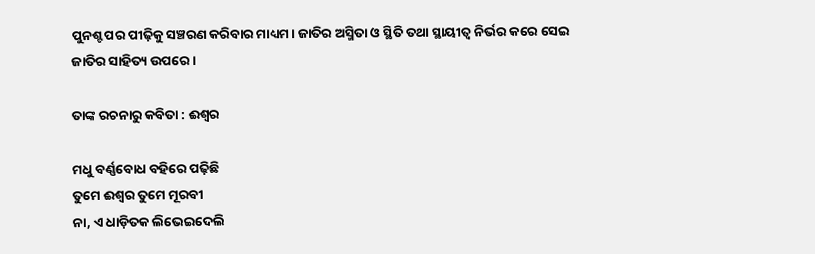ପୁନଶ୍ଟ ପର ପୀଢ଼ିକୁ ସଞ୍ଚରଣ କରିବାର ମାଧ୍ୟମ। ଜାତିର ଅସ୍ମିତା ଓ ସ୍ଥିତି ତଥା ସ୍ଥାୟୀତ୍ବ ନିର୍ଭର କରେ ସେଇ ଜାତିର ସାହିତ୍ୟ ଉପରେ।

ତାଙ୍କ ରଚନାରୁ କବିତା : ଈଶ୍ୱର

ମଧୁ ବର୍ଣ୍ଣବୋଧ ବହିରେ ପଢ଼ିଛି
ତୁମେ ଈଶ୍ୱର ତୁମେ ମୂରବୀ
ନା, ଏ ଧାଡ଼ିତକ ଲିଭେଇଦେଲି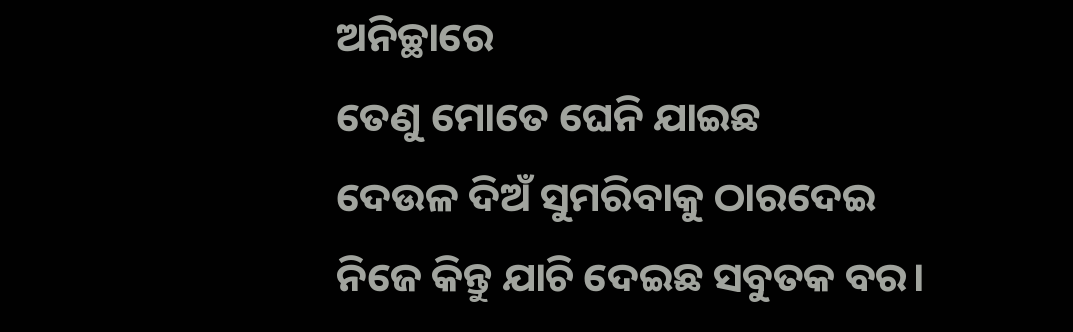ଅନିଚ୍ଛାରେ
ତେଣୁ ମୋତେ ଘେନି ଯାଇଛ
ଦେଉଳ ଦିଅଁ ସୁମରିବାକୁ ଠାରଦେଇ
ନିଜେ କିନ୍ତୁ ଯାଚି ଦେଇଛ ସବୁତକ ବର।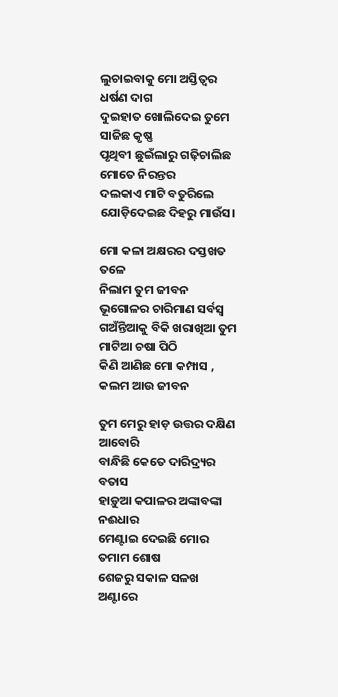ଲୁଚାଇବାକୁ ମୋ ଅସ୍ତିତ୍ବର ଧର୍ଷଣ ଦାଗ
ଦୁଇହାତ ଖୋଲିଦେଇ ତୁମେ ସାଜିଛ କୃଷ୍ଣ
ପୃଥିବୀ ଛୁଇଁଲାରୁ ଗଢ଼ିଚାଲିଛ ମୋତେ ନିରନ୍ତର
ଦଲକାଏ ମାଟି ବତୁରିଲେ
ଯୋଡ଼ିଦେଇଛ ଦିହରୁ ମାଉଁସ।

ମୋ କଳା ଅକ୍ଷରର ଦସ୍ତଖତ ତଳେ
ନିଲାମ ତୁମ ଜୀବନ ଭୂଗୋଳର ଚାରିମାଣ ସର୍ବସ୍ବ
ଗଅଁନ୍ତିଆକୁ ବିକି ଖରାଖିଆ ତୁମ ମାଟିଆ ଚଷା ପିଠି
କିଣି ଆଣିଛ ମୋ କମ୍ପାସ , କଲମ ଆଉ ଜୀବନ

ତୁମ ମେରୁ ହାଡ଼ ଉତ୍ତର ଦକ୍ଷିଣ ଆବୋରି
ବାନ୍ଧିଛି କେତେ ଦାରିଦ୍ର୍ୟର ବତାସ
ହାଡ଼ୁଆ କପାଳର ଅଙ୍କାବଙ୍କା ନଈଧାର
ମେଣ୍ଟାଇ ଦେଇଛି ମୋର ତମାମ ଶୋଷ
ଶେଜରୁ ସକାଳ ସଳଖ ଅଣ୍ଟାରେ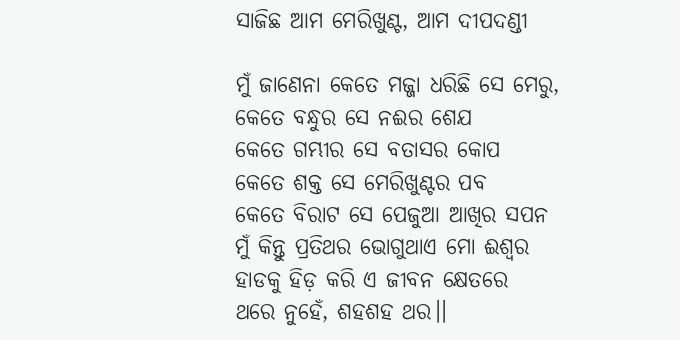ସାଜିଛ ଆମ ମେରିଖୁଣ୍ଟ, ଆମ ଦୀପଦଣ୍ଡୀ

ମୁଁ ଜାଣେନା କେତେ ମଜ୍ଜା ଧରିଛି ସେ ମେରୁ,
କେତେ ବନ୍ଧୁର ସେ ନଈର ଶେଯ
କେତେ ଗମ୍ଭୀର ସେ ବତାସର କୋପ
କେତେ ଶକ୍ତ ସେ ମେରିଖୁଣ୍ଟର ପବ
କେତେ ବିରାଟ ସେ ପେଜୁଆ ଆଖିର ସପନ
ମୁଁ କିନ୍ତୁ ପ୍ରତିଥର ଭୋଗୁଥାଏ ମୋ ଈଶ୍ୱର
ହାଡକୁ ହିଡ଼ କରି ଏ ଜୀବନ କ୍ଷେତରେ
ଥରେ ନୁହେଁ, ଶହଶହ ଥର।।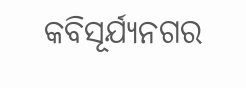କବିସୂର୍ଯ୍ୟନଗର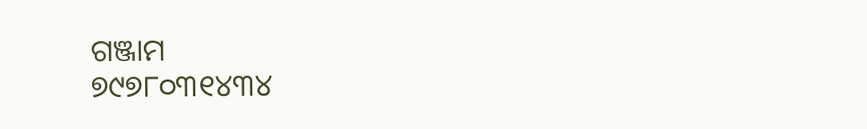ଗଞ୍ଜାମ
୭୯୭୮୦୩୧୪୩୪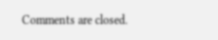Comments are closed.